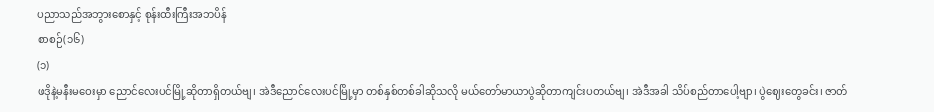ပညာသည်အဘွားစောနှင့် စုန်းထီးကြီးအဘပိန်
စာစဉ်(၁၆)
(၁)
ဖဒိုနဲ့မနီးမဝေးမှာ ညောင်လေးပင်မြို့ဆိုတာရှိတယ်ဗျ၊ အဲဒီညောင်လေးပင်မြို့မှာ တစ်နှစ်တစ်ခါဆိုသလို မယ်တော်မာယာပွဲဆိုတာကျင်းပတယ်ဗျ၊ အဲဒီအခါ သိပ်စည်တာပေါ့ဗျာ၊ ပွဲဈေးတွေခင်း၊ ဇာတ်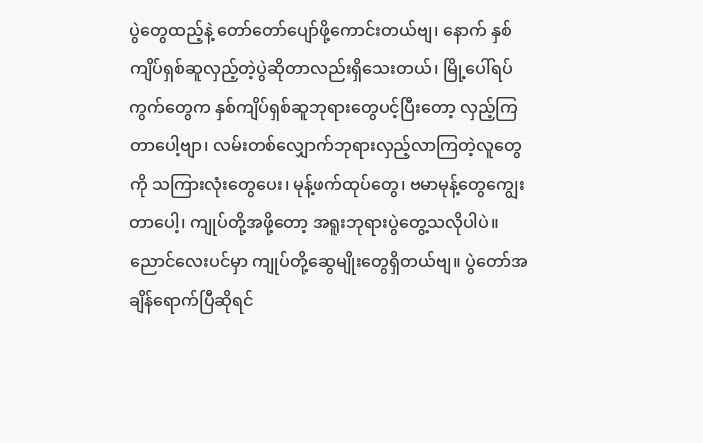ပွဲတွေထည့်နဲ့ တော်တော်ပျော်ဖို့ကောင်းတယ်ဗျ၊ နောက် နှစ်ကျိပ်ရှစ်ဆူလှည့်တဲ့ပွဲဆိုတာလည်းရှိသေးတယ်၊ မြို့ပေါ်ရပ်ကွက်တွေက နှစ်ကျိပ်ရှစ်ဆူဘုရားတွေပင့်ပြီးတော့ လှည့်ကြတာပေါ့ဗျာ၊ လမ်းတစ်လျှောက်ဘုရားလှည့်လာကြတဲ့လူတွေကို သကြားလုံးတွေပေး၊ မုန့်ဖက်ထုပ်တွေ၊ ဗမာမုန့်တွေကျွေးတာပေါ့၊ ကျုပ်တို့အဖို့တော့ အရူးဘုရားပွဲတွေ့သလိုပါပဲ။
ညောင်လေးပင်မှာ ကျုပ်တို့ဆွေမျိုးတွေရှိတယ်ဗျ။ ပွဲတော်အချိန်ရောက်ပြီဆိုရင်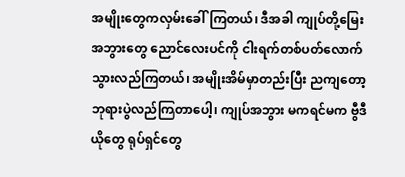အမျိုးတွေကလှမ်းခေါ်ကြတယ်၊ ဒီအခါ ကျုပ်တို့မြေးအဘွားတွေ ညောင်လေးပင်ကို ငါးရက်တစ်ပတ်လောက် သွားလည်ကြတယ်၊ အမျိုးအိမ်မှာတည်းပြီး ညကျတော့ ဘုရားပွဲလည်ကြတာပေါ့၊ ကျုပ်အဘွား မကရင်မက ဗွီဒီယိုတွေ ရုပ်ရှင်တွေ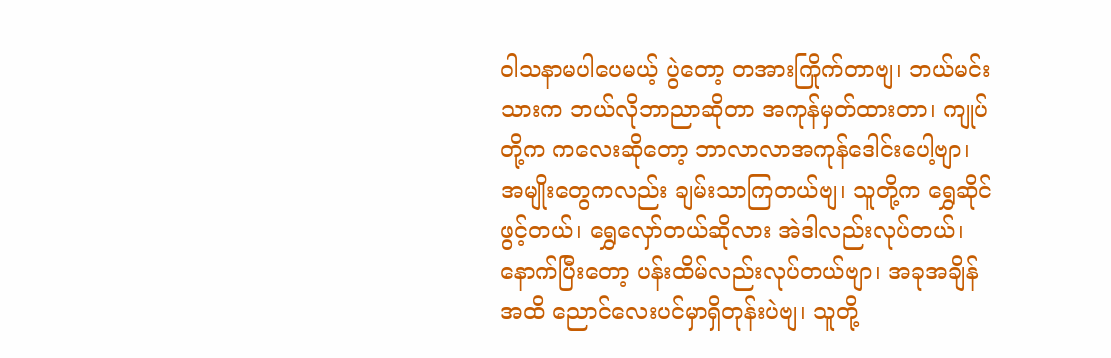ဝါသနာမပါပေမယ့် ပွဲတော့ တအားကြိုက်တာဗျ၊ ဘယ်မင်းသားက ဘယ်လိုဘာညာဆိုတာ အကုန်မှတ်ထားတာ၊ ကျုပ်တို့က ကလေးဆိုတော့ ဘာလာလာအကုန်ဒေါင်းပေါ့ဗျာ၊ အမျိုးတွေကလည်း ချမ်းသာကြတယ်ဗျ၊ သူတို့က ရွှေဆိုင်ဖွင့်တယ်၊ ရွှေလှော်တယ်ဆိုလား အဲဒါလည်းလုပ်တယ်၊ နောက်ပြီးတော့ ပန်းထိမ်လည်းလုပ်တယ်ဗျာ၊ အခုအချိန်အထိ ညောင်လေးပင်မှာရှိတုန်းပဲဗျ၊ သူတို့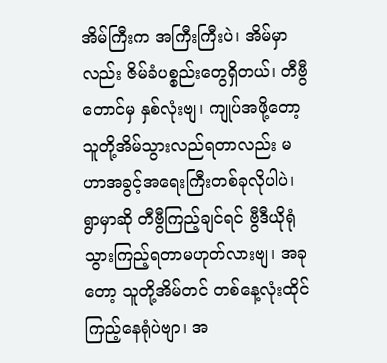အိမ်ကြီးက အကြီးကြီးပဲ၊ အိမ်မှာလည်း ဇိမ်ခံပစ္စည်းတွေရှိတယ်၊ တီဗွီတောင်မှ နှစ်လုံးဗျ၊ ကျုပ်အဖို့တော့ သူတို့အိမ်သွားလည်ရတာလည်း မဟာအခွင့်အရေးကြီးတစ်ခုလိုပါပဲ၊ ရွာမှာဆို တီဗွီကြည့်ချင်ရင် ဗွီဒီယိုရုံသွားကြည့်ရတာမဟုတ်လားဗျ၊ အခုတော့ သူတို့အိမ်တင် တစ်နေ့လုံးထိုင်ကြည့်နေရုံပဲဗျာ၊ အ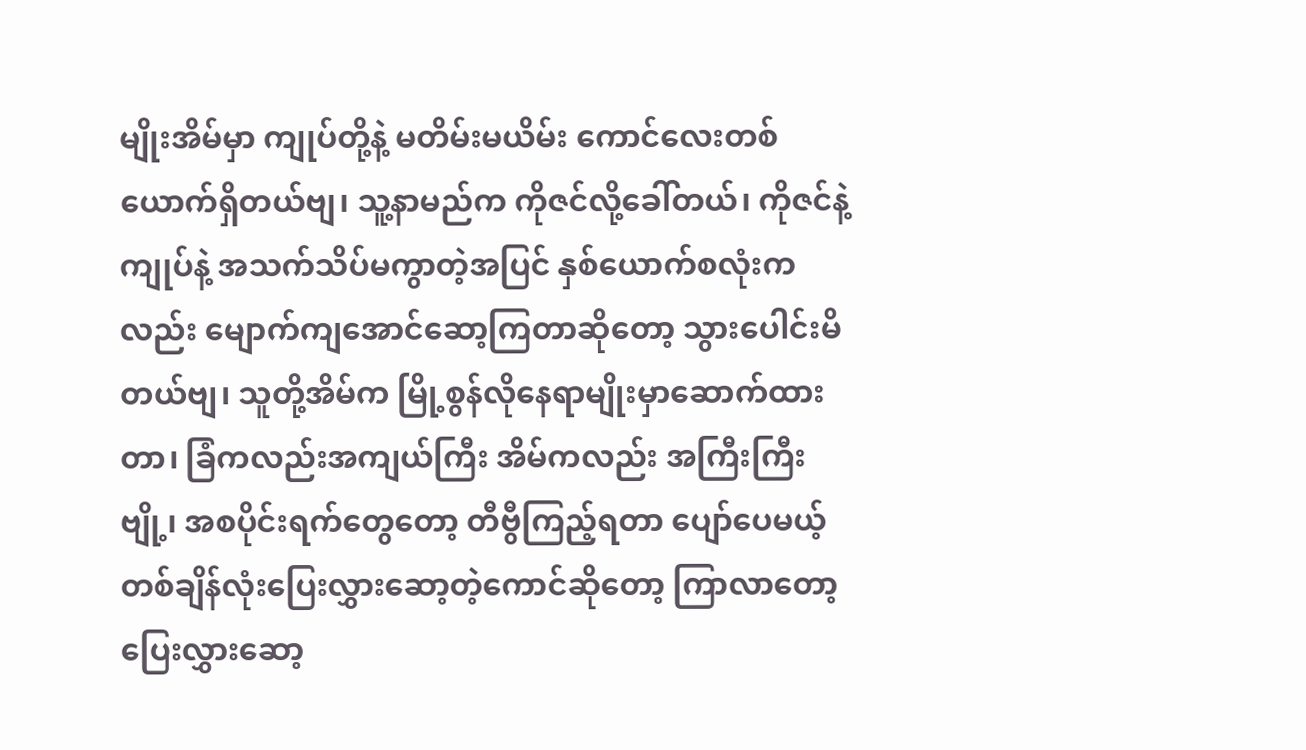မျိုးအိမ်မှာ ကျုပ်တို့နဲ့ မတိမ်းမယိမ်း ကောင်လေးတစ်ယောက်ရှိတယ်ဗျ၊ သူ့နာမည်က ကိုဇင်လို့ခေါ်တယ်၊ ကိုဇင်နဲ့ကျုပ်နဲ့ အသက်သိပ်မကွာတဲ့အပြင် နှစ်ယောက်စလုံးကလည်း မျောက်ကျအောင်ဆော့ကြတာဆိုတော့ သွားပေါင်းမိတယ်ဗျ၊ သူတို့အိမ်က မြို့စွန်လိုနေရာမျိုးမှာဆောက်ထားတာ၊ ခြံကလည်းအကျယ်ကြီး အိမ်ကလည်း အကြီးကြီးဗျို့၊ အစပိုင်းရက်တွေတော့ တီဗွီကြည့်ရတာ ပျော်ပေမယ့် တစ်ချိန်လုံးပြေးလွှားဆော့တဲ့ကောင်ဆိုတော့ ကြာလာတော့ ပြေးလွှားဆော့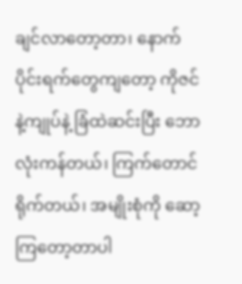ချင်လာတော့တာ၊ နောက်ပိုင်းရက်တွေကျတော့ ကိုဇင်နဲ့ကျုပ်နဲ့ ခြံထဲဆင်းပြီး ဘောလုံးကန်တယ်၊ ကြက်တောင်ရိုက်တယ်၊ အမျိုးစုံကို ဆော့ကြတော့တာပါ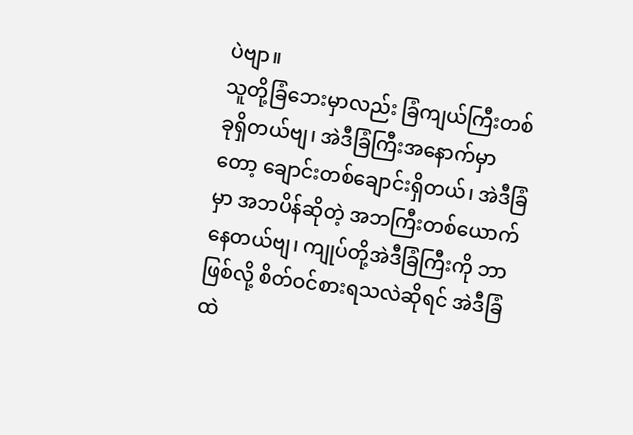ပဲဗျာ။
သူတို့ခြံဘေးမှာလည်း ခြံကျယ်ကြီးတစ်ခုရှိတယ်ဗျ၊ အဲဒီခြံကြီးအနောက်မှာတော့ ချောင်းတစ်ချောင်းရှိတယ်၊ အဲဒီခြံမှာ အဘပိန်ဆိုတဲ့ အဘကြီးတစ်ယောက်နေတယ်ဗျ၊ ကျုပ်တို့အဲဒီခြံကြီးကို ဘာဖြစ်လို့ စိတ်ဝင်စားရသလဲဆိုရင် အဲဒီခြံထဲ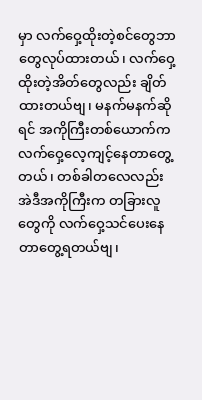မှာ လက်ဝှေ့ထိုးတဲ့စင်တွေဘာတွေလုပ်ထားတယ်၊ လက်ဝှေ့ထိုးတဲ့အိတ်တွေလည်း ချိတ်ထားတယ်ဗျ၊ မနက်မနက်ဆိုရင် အကိုကြီးတစ်ယောက်က လက်ဝှေ့လေ့ကျင့်နေတာတွေ့တယ်၊ တစ်ခါတလေလည်း အဲဒီအကိုကြီးက တခြားလူတွေကို လက်ဝှေ့သင်ပေးနေတာတွေ့ရတယ်ဗျ၊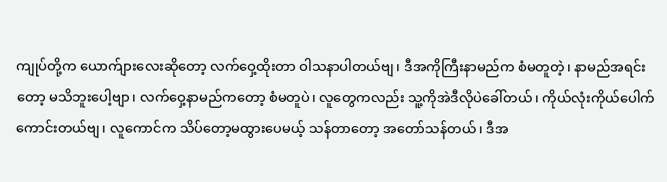ကျုပ်တို့က ယောက်ျားလေးဆိုတော့ လက်ဝှေ့ထိုးတာ ဝါသနာပါတယ်ဗျ၊ ဒီအကိုကြီးနာမည်က စံမတူတဲ့၊ နာမည်အရင်းတော့ မသိဘူးပေါ့ဗျာ၊ လက်ဝှေ့နာမည်ကတော့ စံမတူပဲ၊ လူတွေကလည်း သူ့ကိုအဲဒီလိုပဲခေါ်တယ်၊ ကိုယ်လုံးကိုယ်ပေါက်ကောင်းတယ်ဗျ၊ လူကောင်က သိပ်တော့မထွားပေမယ့် သန်တာတော့ အတော်သန်တယ်၊ ဒီအ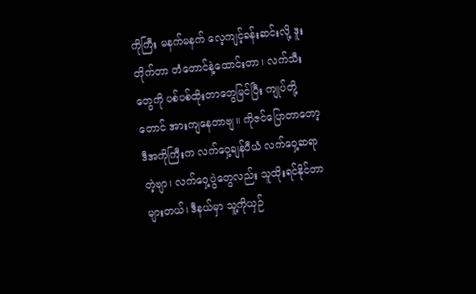ကိုကြီး မနက်မနက် လေ့ကျင့်ခန်းဆင်းလို့ ဒူးတိုက်တာ တံတောင်နဲ့ထောင်းတာ၊ လက်သီးတွေကို ပစ်ပစ်ထိုးတာတွေမြင်ပြီး ကျုပ်တို့တောင် အားကျနေတာဗျ။ ကိုဇင်ပြောတာတော့ ဒီအကိုကြီးက လက်ဝှေ့ချန်ပီယံ လက်ဝှေ့ဆရာတဲ့ဗျာ၊ လက်ဝှေ့ပွဲတွေလည်း သူထိုးရင်နိုင်တာများတယ်၊ ဒီနယ်မှာ သူ့ကိုယှဉ်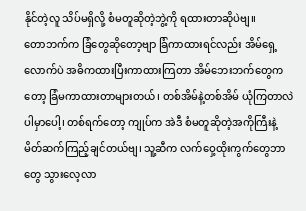နိုင်တဲ့လူ သိပ်မရှိလို့ စံမတူဆိုတဲ့ဘွဲ့ကို ရထားတာဆိုပဲဗျ။
တောဘက်က ခြံတွေဆိုတော့ဗျာ ခြံကာထားရင်လည်း အိမ်ရှေ့လောက်ပဲ အဓိကထားပြီးကာထားကြတာ အိမ်ဘေးဘက်တွေကတော့ ခြံမကာထားတာများတယ်၊ တစ်အိမ်နဲ့တစ်အိမ် ယုံကြတာလဲပါမှာပေါ့၊ တစ်ရက်တော့ ကျုပ်က အဲဒီ စံမတူဆိုတဲ့အကိုကြီးနဲ့ မိတ်ဆက်ကြည့်ချင်တယ်ဗျ၊ သူ့ဆီက လက်ဝှေ့ထိုးကွက်တွေဘာတွေ သွားလေ့လာ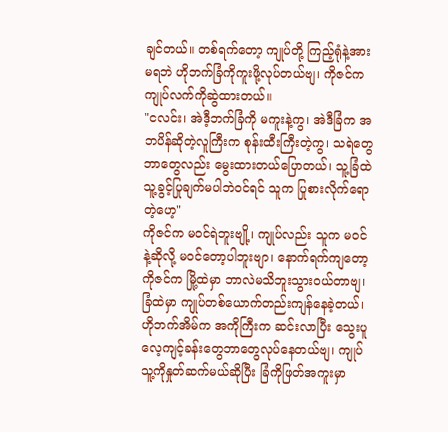ချင်တယ်။ တစ်ရက်တော့ ကျုပ်တို့ ကြည့်ရုံနဲ့အားမရဘဲ ဟိုဘက်ခြံကိုကူးဖို့လုပ်တယ်ဗျ၊ ကိုဇင်က ကျုပ်လက်ကိုဆွဲထားတယ်။
"ငလင်း၊ အဲဒီ့ဘက်ခြံကို မကူးနဲ့ကွ၊ အဲဒီခြံက အဘပိန်ဆိုတဲ့လူကြီးက စုန်းထီးကြီးတဲ့ကွ၊ သရဲတွေဘာတွေလည်း မွေးထားတယ်ပြောတယ်၊ သူ့ခြံထဲ သူ့ခွင့်ပြုချက်မပါဘဲဝင်ရင် သူက ပြုစားလိုက်ရောတဲ့ဟေ့"
ကိုဇင်က မဝင်ရဲဘူးဗျို့၊ ကျုပ်လည်း သူက မဝင်နဲ့ဆိုလို့ မဝင်တော့ပါဘူးဗျာ၊ နောက်ရက်ကျတော့ ကိုဇင်က မြို့ထဲမှာ ဘာလဲမသိဘူးသွားဝယ်တာဗျ၊ ခြံထဲမှာ ကျုပ်တစ်ယောက်တည်းကျန်နေခဲ့တယ်၊ ဟိုဘက်အိမ်က အကိုကြီးက ဆင်းလာပြီး သွေးပူလေ့ကျင့်ခန်းတွေဘာတွေလုပ်နေတယ်ဗျ၊ ကျုပ်သူ့ကိုနှုတ်ဆက်မယ်ဆိုပြီး ခြံကိုဖြတ်အကူးမှာ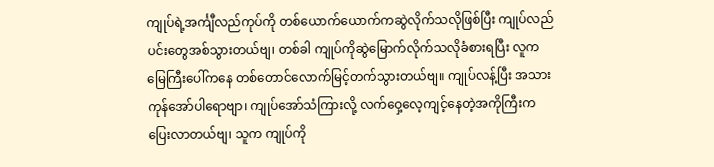ကျုပ်ရဲ့အင်္ကျီလည်ကုပ်ကို တစ်ယောက်ယောက်ကဆွဲလိုက်သလိုဖြစ်ပြီး ကျုပ်လည်ပင်းတွေအစ်သွားတယ်ဗျ၊ တစ်ခါ ကျုပ်ကိုဆွဲမြောက်လိုက်သလိုခံစားရပြီး လူက မြေကြီးပေါ်ကနေ တစ်တောင်လောက်မြင့်တက်သွားတယ်ဗျ။ ကျုပ်လန့်ပြီး အသားကုန်အော်ပါရောဗျာ၊ ကျုပ်အော်သံကြားလို့ လက်ဝှေ့လေ့ကျင့်နေတဲ့အကိုကြီးက ပြေးလာတယ်ဗျ၊ သူက ကျုပ်ကို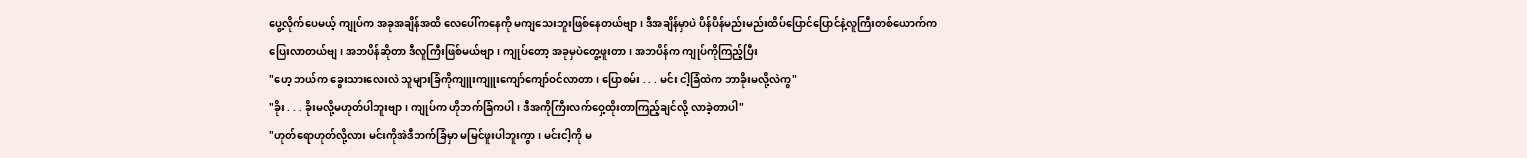ပွေ့လိုက်ပေမယ့် ကျုပ်က အခုအချိန်အထိ လေပေါ်ကနေကို မကျသေးဘူးဖြစ်နေတယ်ဗျာ၊ ဒီအချိန်မှာပဲ ပိန်ပိန်မည်းမည်းထိပ်ပြောင်ပြောင်နဲ့လူကြီးတစ်ယောက်က ပြေးလာတယ်ဗျ၊ အဘပိန်ဆိုတာ ဒီလူကြီးဖြစ်မယ်ဗျာ၊ ကျုပ်တော့ အခုမှပဲတွေ့ဖူးတာ၊ အဘပိန်က ကျုပ်ကိုကြည့်ပြီး
"ဟေ့ ဘယ်က ခွေးသားလေးလဲ သူများခြံကိုကျူးကျူးကျော်ကျော်ဝင်လာတာ၊ ပြောစမ်း . . . မင်း ငါ့ခြံထဲက ဘာခိုးမလို့လဲကွ"
"ခိုး . . . ခိုးမလို့မဟုတ်ပါဘူးဗျာ၊ ကျုပ်က ဟိုဘက်ခြံကပါ၊ ဒီအကိုကြီးလက်ဝှေ့ထိုးတာကြည့်ချင်လို့ လာခဲ့တာပါ"
"ဟုတ်ရောဟုတ်လို့လား မင်းကိုအဲဒီဘက်ခြံမှာ မမြင်ဖူးပါဘူးကွာ၊ မင်းငါ့ကို မ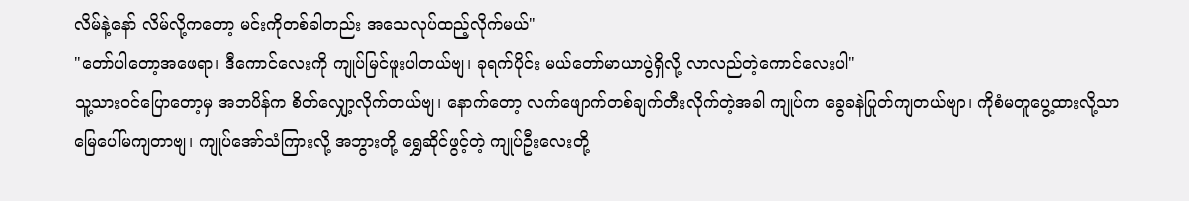လိမ်နဲ့နော် လိမ်လို့ကတော့ မင်းကိုတစ်ခါတည်း အသေလုပ်ထည့်လိုက်မယ်"
"တော်ပါတော့အဖေရာ၊ ဒီကောင်လေးကို ကျုပ်မြင်ဖူးပါတယ်ဗျ၊ ခုရက်ပိုင်း မယ်တော်မာယာပွဲရှိလို့ လာလည်တဲ့ကောင်လေးပါ"
သူ့သားဝင်ပြောတော့မှ အဘပိန်က စိတ်လျှော့လိုက်တယ်ဗျ၊ နောက်တော့ လက်ဖျောက်တစ်ချက်တီးလိုက်တဲ့အခါ ကျုပ်က ခွေခနဲပြုတ်ကျတယ်ဗျာ၊ ကိုစံမတူပွေ့ထားလို့သာ မြေပေါ်မကျတာဗျ၊ ကျုပ်အော်သံကြားလို့ အဘွားတို့ ရွှေဆိုင်ဖွင့်တဲ့ ကျုပ်ဦးလေးတို့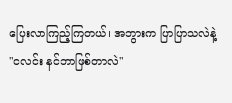ပြေးလာကြည့်ကြတယ်၊ အဘွားက ပြာပြာသလဲနဲ့
"ငလင်း နင်ဘာဖြစ်တာလဲ"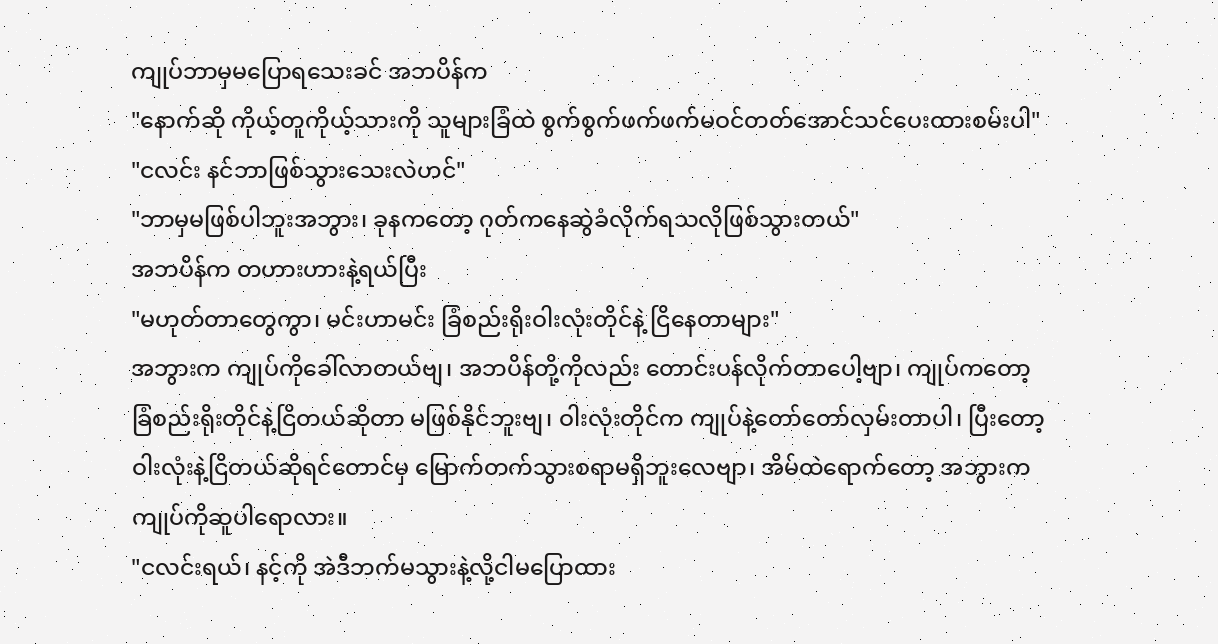ကျုပ်ဘာမှမပြောရသေးခင် အဘပိန်က
"နောက်ဆို ကိုယ့်တူကိုယ့်သားကို သူများခြံထဲ စွက်စွက်ဖက်ဖက်မဝင်တတ်အောင်သင်ပေးထားစမ်းပါ"
"ငလင်း နင်ဘာဖြစ်သွားသေးလဲဟင်"
"ဘာမှမဖြစ်ပါဘူးအဘွား၊ ခုနကတော့ ဂုတ်ကနေဆွဲခံလိုက်ရသလိုဖြစ်သွားတယ်"
အဘပိန်က တဟားဟားနဲ့ရယ်ပြီး
"မဟုတ်တာတွေကွာ၊ မင်းဟာမင်း ခြံစည်းရိုးဝါးလုံးတိုင်နဲ့ ငြိနေတာများ"
အဘွားက ကျုပ်ကိုခေါ်လာတယ်ဗျ၊ အဘပိန်တို့ကိုလည်း တောင်းပန်လိုက်တာပေါ့ဗျာ၊ ကျုပ်ကတော့ ခြံစည်းရိုးတိုင်နဲ့ငြိတယ်ဆိုတာ မဖြစ်နိုင်ဘူးဗျ၊ ဝါးလုံးတိုင်က ကျုပ်နဲ့တော်တော်လှမ်းတာပါ၊ ပြီးတော့ ဝါးလုံးနဲ့ငြိတယ်ဆိုရင်တောင်မှ မြောက်တက်သွားစရာမရှိဘူးလေဗျာ၊ အိမ်ထဲရောက်တော့ အဘွားက ကျုပ်ကိုဆူပါရောလား။
"ငလင်းရယ်၊ နင့်ကို အဲဒီဘက်မသွားနဲ့လို့ငါမပြောထား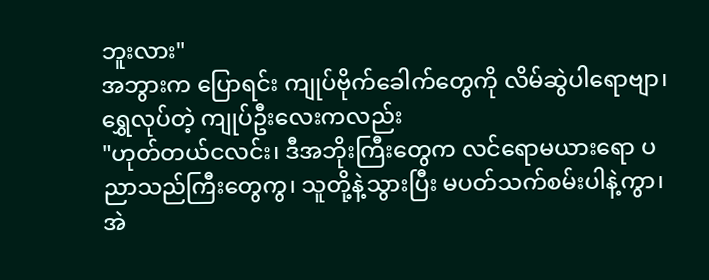ဘူးလား"
အဘွားက ပြောရင်း ကျုပ်ဗိုက်ခေါက်တွေကို လိမ်ဆွဲပါရောဗျာ၊ ရွှေလုပ်တဲ့ ကျုပ်ဦးလေးကလည်း
"ဟုတ်တယ်ငလင်း၊ ဒီအဘိုးကြီးတွေက လင်ရောမယားရော ပညာသည်ကြီးတွေကွ၊ သူတို့နဲ့သွားပြီး မပတ်သက်စမ်းပါနဲ့ကွာ၊ အဲ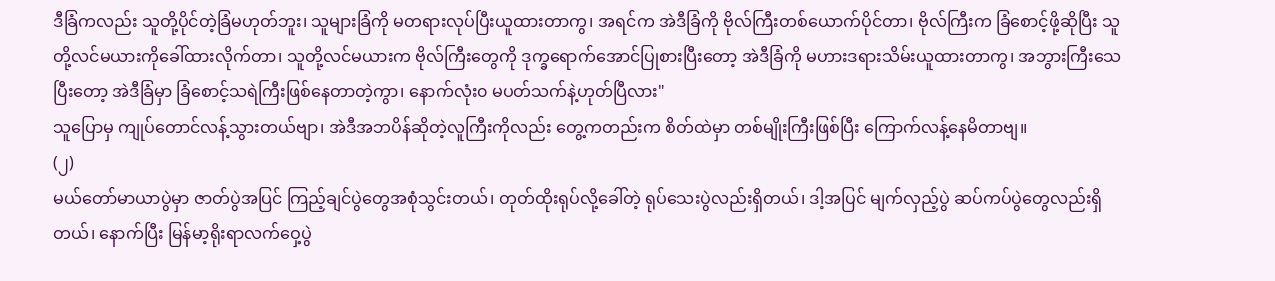ဒီခြံကလည်း သူတို့ပိုင်တဲ့ခြံမဟုတ်ဘူး၊ သူများခြံကို မတရားလုပ်ပြီးယူထားတာကွ၊ အရင်က အဲဒီခြံကို ဗိုလ်ကြီးတစ်ယောက်ပိုင်တာ၊ ဗိုလ်ကြီးက ခြံစောင့်ဖို့ဆိုပြီး သူတို့လင်မယားကိုခေါ်ထားလိုက်တာ၊ သူတို့လင်မယားက ဗိုလ်ကြီးတွေကို ဒုက္ခရောက်အောင်ပြုစားပြီးတော့ အဲဒီခြံကို မဟားဒရားသိမ်းယူထားတာကွ၊ အဘွားကြီးသေပြီးတော့ အဲဒီခြံမှာ ခြံစောင့်သရဲကြီးဖြစ်နေတာတဲ့ကွာ၊ နောက်လုံး၀ မပတ်သက်နဲ့ဟုတ်ပြီလား"
သူပြောမှ ကျုပ်တောင်လန့်သွားတယ်ဗျာ၊ အဲဒီအဘပိန်ဆိုတဲ့လူကြီးကိုလည်း တွေ့ကတည်းက စိတ်ထဲမှာ တစ်မျိုးကြီးဖြစ်ပြီး ကြောက်လန့်နေမိတာဗျ။
(၂)
မယ်တော်မာယာပွဲမှာ ဇာတ်ပွဲအပြင် ကြည့်ချင်ပွဲတွေအစုံသွင်းတယ်၊ တုတ်ထိုးရုပ်လို့ခေါ်တဲ့ ရုပ်သေးပွဲလည်းရှိတယ်၊ ဒါ့အပြင် မျက်လှည့်ပွဲ ဆပ်ကပ်ပွဲတွေလည်းရှိတယ်၊ နောက်ပြီး မြန်မာ့ရိုးရာလက်ဝှေ့ပွဲ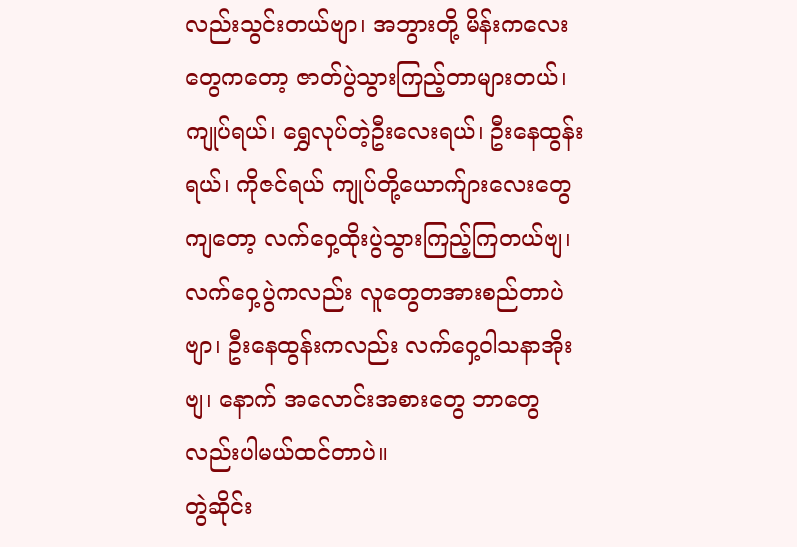လည်းသွင်းတယ်ဗျာ၊ အဘွားတို့ မိန်းကလေးတွေကတော့ ဇာတ်ပွဲသွားကြည့်တာများတယ်၊ ကျုပ်ရယ်၊ ရွှေလုပ်တဲ့ဦးလေးရယ်၊ ဦးနေထွန်းရယ်၊ ကိုဇင်ရယ် ကျုပ်တို့ယောက်ျားလေးတွေကျတော့ လက်ဝှေ့ထိုးပွဲသွားကြည့်ကြတယ်ဗျ၊ လက်ဝှေ့ပွဲကလည်း လူတွေတအားစည်တာပဲဗျာ၊ ဦးနေထွန်းကလည်း လက်ဝှေ့ဝါသနာအိုးဗျ၊ နောက် အလောင်းအစားတွေ ဘာတွေလည်းပါမယ်ထင်တာပဲ။
တွဲဆိုင်း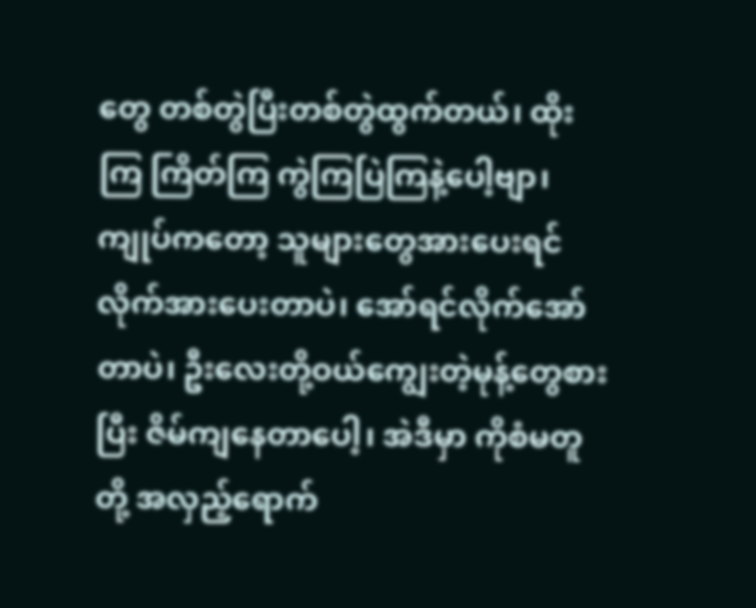တွေ တစ်တွဲပြီးတစ်တွဲထွက်တယ်၊ ထိုးကြ ကြိတ်ကြ ကွဲကြပြဲကြနဲ့ပေါ့ဗျာ၊ ကျုပ်ကတော့ သူများတွေအားပေးရင် လိုက်အားပေးတာပဲ၊ အော်ရင်လိုက်အော်တာပဲ၊ ဦးလေးတို့ဝယ်ကျွေးတဲ့မုန့်တွေစားပြီး ဇိမ်ကျနေတာပေါ့၊ အဲဒီမှာ ကိုစံမတူတို့ အလှည့်ရောက်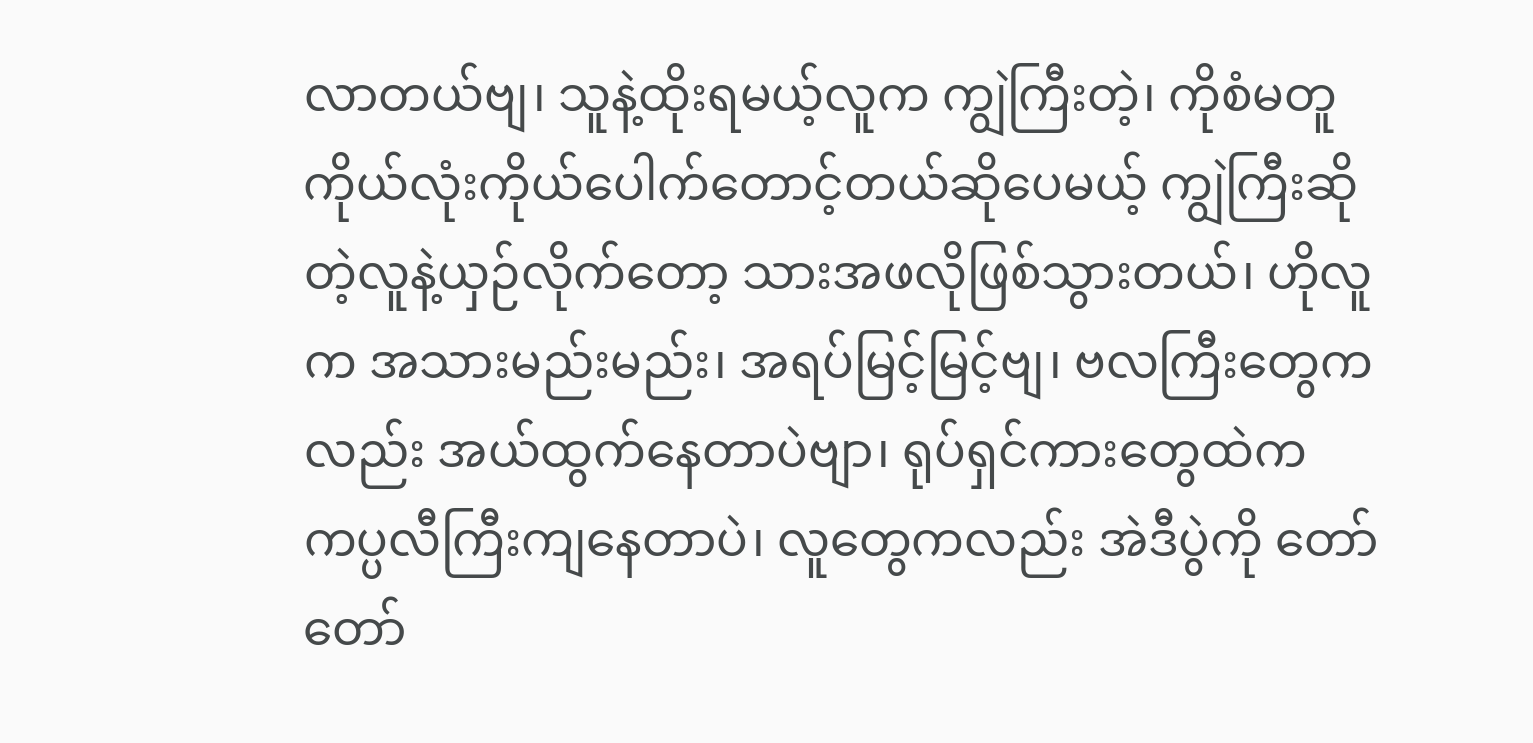လာတယ်ဗျ၊ သူနဲ့ထိုးရမယ့်လူက ကျွဲကြီးတဲ့၊ ကိုစံမတူ ကိုယ်လုံးကိုယ်ပေါက်တောင့်တယ်ဆိုပေမယ့် ကျွဲကြီးဆိုတဲ့လူနဲ့ယှဉ်လိုက်တော့ သားအဖလိုဖြစ်သွားတယ်၊ ဟိုလူက အသားမည်းမည်း၊ အရပ်မြင့်မြင့်ဗျ၊ ဗလကြီးတွေကလည်း အယ်ထွက်နေတာပဲဗျာ၊ ရုပ်ရှင်ကားတွေထဲက ကပ္ပလီကြီးကျနေတာပဲ၊ လူတွေကလည်း အဲဒီပွဲကို တော်တော်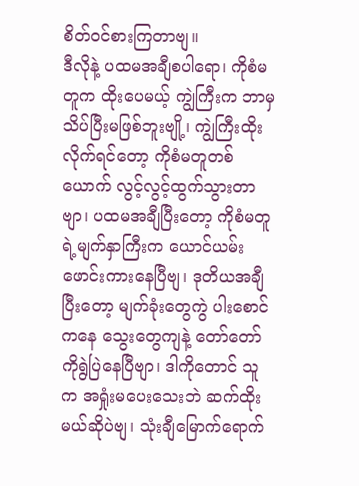စိတ်ဝင်စားကြတာဗျ။
ဒီလိုနဲ့ ပထမအချီစပါရော၊ ကိုစံမတူက ထိုးပေမယ့် ကျွဲကြီးက ဘာမှသိပ်ပြီးမဖြစ်ဘူးဗျို့၊ ကျွဲကြီးထိုးလိုက်ရင်တော့ ကိုစံမတူတစ်ယောက် လွင့်လွင့်ထွက်သွားတာဗျာ၊ ပထမအချီပြီးတော့ ကိုစံမတူရဲ့မျက်နှာကြီးက ယောင်ယမ်းဖောင်းကားနေပြီဗျ၊ ဒုတိယအချီပြီးတော့ မျက်ခုံးတွေကွဲ ပါးစောင်ကနေ သွေးတွေကျနဲ့ တော်တော်ကိုရွဲပြဲနေပြီဗျာ၊ ဒါကိုတောင် သူက အရှုံးမပေးသေးဘဲ ဆက်ထိုးမယ်ဆိုပဲဗျ၊ သုံးချီမြောက်ရောက်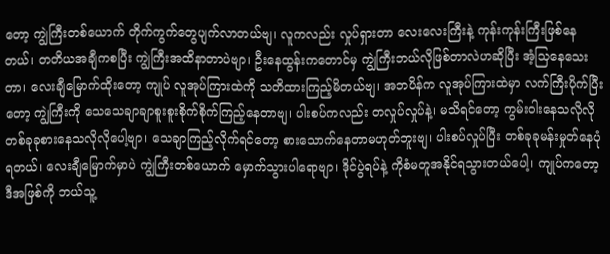တော့ ကျွဲကြီးတစ်ယောက် တိုက်ကွက်တွေပျက်လာတယ်ဗျ၊ လူကလည်း လှုပ်ရှားတာ လေးလေးကြီးနဲ့ ကုန်းကုန်းကြီးဖြစ်နေတယ်၊ တတိယအချီကစပြီး ကျွဲကြီးအထိနာတာပဲဗျာ၊ ဦးနေထွန်းကတောင်မှ ကျွဲကြီးဘယ်လိုဖြစ်တာလဲဟဆိုပြီး အံ့သြနေသေးတာ၊ လေးချီမြောက်ထိုးတော့ ကျုပ် လူအုပ်ကြားထဲကို သတိထားကြည့်မိတယ်ဗျ၊ အဘပိန်က လူအုပ်ကြားထဲမှာ လက်ကြီးပိုက်ပြီးတော့ ကျွဲကြီးကို သေသေချာချာစူးစူးစိုက်စိုက်ကြည့်နေတာဗျ၊ ပါးစပ်ကလည်း တလှုပ်လှုပ်နဲ့၊ မသိရင်တော့ ကွမ်းဝါးနေသလိုလို တစ်ခုခုစားနေသလိုလိုပေါ့ဗျာ၊ သေချာကြည့်လိုက်ရင်တော့ စားသောက်နေတာမဟုတ်ဘူးဗျ၊ ပါးစပ်လှုပ်ပြီး တစ်ခုခုမန်းမှုတ်နေပုံရတယ်၊ လေးချီမြောက်မှာပဲ ကျွဲကြီးတစ်ယောက် မှောက်သွားပါရောဗျာ၊ ဒိုင်ပွဲရပ်နဲ့ ကိုစံမတူအနိုင်ရသွားတယ်ပေါ့၊ ကျုပ်ကတော့ ဒီအဖြစ်ကို ဘယ်သူ့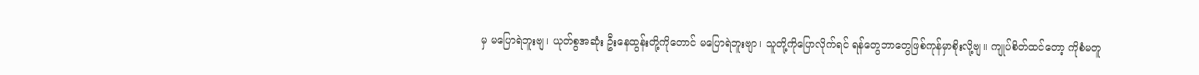မှ မပြောရဲဘူးဗျ၊ ယုတ်စွအဆုံး ဦးနေထွန်းတို့ကိုတောင် မပြောရဲဘူးဗျာ၊ သူတို့ကိုပြောလိုက်ရင် ရန်တွေဘာတွေဖြစ်ကုန်မှာစိုးလို့ဗျ။ ကျုပ်စိတ်ထင်တော့ ကိုစံမတူ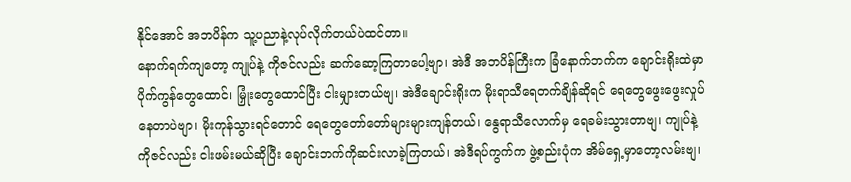နိုင်အောင် အဘပိန်က သူ့ပညာနဲ့လုပ်လိုက်တယ်ပဲထင်တာ။
နောက်ရက်ကျတော့ ကျုပ်နဲ့ ကိုဇင်လည်း ဆက်ဆော့ကြတာပေါ့ဗျာ၊ အဲဒီ အဘပိန်ကြီးက ခြံနောက်ဘက်က ချောင်းရိုးထဲမှာ ပိုက်ကွန်တွေထောင်၊ မြှုံးတွေထောင်ပြီး ငါးမျှားတယ်ဗျ၊ အဲဒီချောင်းရိုးက မိုးရာသီရေတက်ချိန်ဆိုရင် ရေတွေဖွေးဖွေးလှုပ်နေတာပဲဗျာ၊ မိုးကုန်သွားရင်တောင် ရေတွေတော်တော်များများကျန်တယ်၊ နွေရာသီလောက်မှ ရေခမ်းသွားတာဗျ၊ ကျုပ်နဲ့ကိုဇင်လည်း ငါးဖမ်းမယ်ဆိုပြီး ချောင်းဘက်ကိုဆင်းလာခဲ့ကြတယ်၊ အဲဒီရပ်ကွက်က ဖွဲ့စည်းပုံက အိမ်ရှေ့မှာတော့လမ်းဗျ၊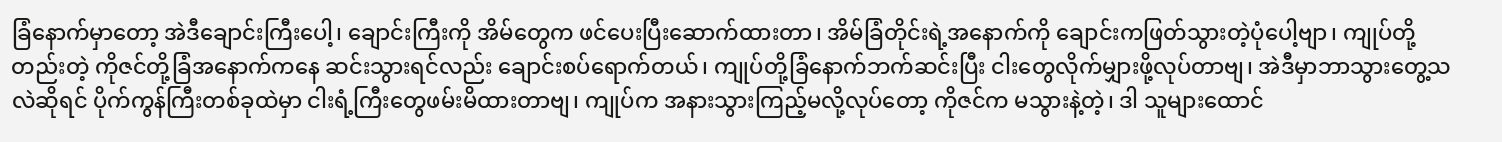ခြံနောက်မှာတော့ အဲဒီချောင်းကြီးပေါ့၊ ချောင်းကြီးကို အိမ်တွေက ဖင်ပေးပြီးဆောက်ထားတာ၊ အိမ်ခြံတိုင်းရဲ့အနောက်ကို ချောင်းကဖြတ်သွားတဲ့ပုံပေါ့ဗျာ၊ ကျုပ်တို့ တည်းတဲ့ ကိုဇင်တို့ခြံအနောက်ကနေ ဆင်းသွားရင်လည်း ချောင်းစပ်ရောက်တယ်၊ ကျုပ်တို့ခြံနောက်ဘက်ဆင်းပြီး ငါးတွေလိုက်မျှားဖို့လုပ်တာဗျ၊ အဲဒီမှာဘာသွားတွေ့သလဲဆိုရင် ပိုက်ကွန်ကြီးတစ်ခုထဲမှာ ငါးရံ့ကြီးတွေဖမ်းမိထားတာဗျ၊ ကျုပ်က အနားသွားကြည့်မလို့လုပ်တော့ ကိုဇင်က မသွားနဲ့တဲ့၊ ဒါ သူများထောင်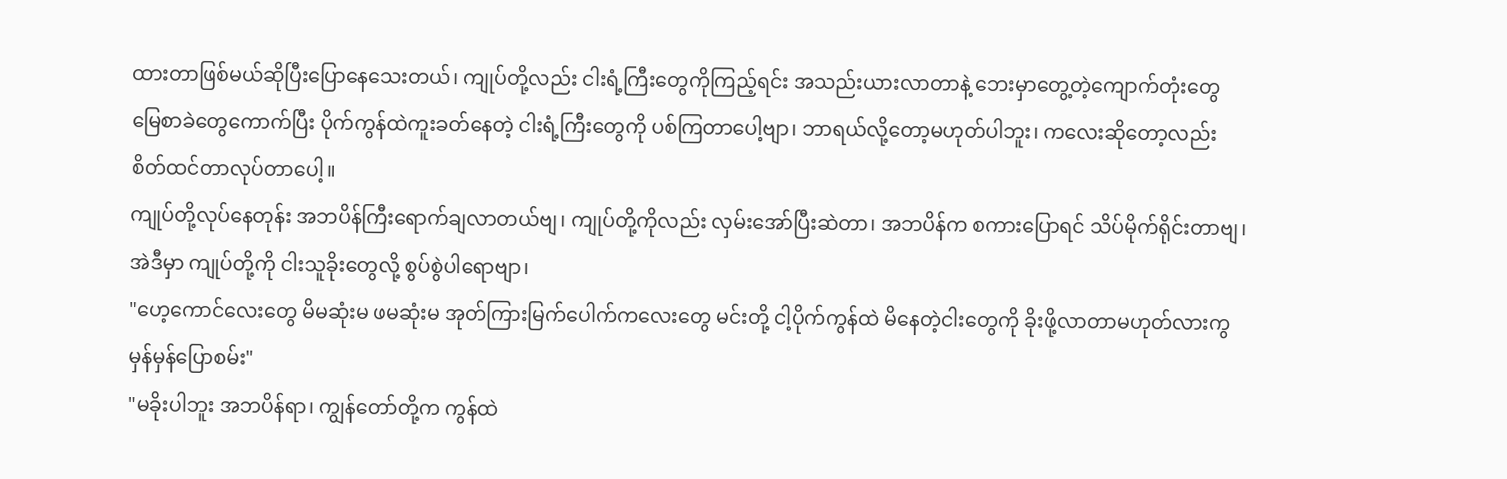ထားတာဖြစ်မယ်ဆိုပြီးပြောနေသေးတယ်၊ ကျုပ်တို့လည်း ငါးရံ့ကြီးတွေကိုကြည့်ရင်း အသည်းယားလာတာနဲ့ ဘေးမှာတွေ့တဲ့ကျောက်တုံးတွေ မြေစာခဲတွေကောက်ပြီး ပိုက်ကွန်ထဲကူးခတ်နေတဲ့ ငါးရံ့ကြီးတွေကို ပစ်ကြတာပေါ့ဗျာ၊ ဘာရယ်လို့တော့မဟုတ်ပါဘူး၊ ကလေးဆိုတော့လည်း စိတ်ထင်တာလုပ်တာပေါ့။
ကျုပ်တို့လုပ်နေတုန်း အဘပိန်ကြီးရောက်ချလာတယ်ဗျ၊ ကျုပ်တို့ကိုလည်း လှမ်းအော်ပြီးဆဲတာ၊ အဘပိန်က စကားပြောရင် သိပ်မိုက်ရိုင်းတာဗျ၊ အဲဒီမှာ ကျုပ်တို့ကို ငါးသူခိုးတွေလို့ စွပ်စွဲပါရောဗျာ၊
"ဟေ့ကောင်လေးတွေ မိမဆုံးမ ဖမဆုံးမ အုတ်ကြားမြက်ပေါက်ကလေးတွေ မင်းတို့ ငါ့ပိုက်ကွန်ထဲ မိနေတဲ့ငါးတွေကို ခိုးဖို့လာတာမဟုတ်လားကွ မှန်မှန်ပြောစမ်း"
"မခိုးပါဘူး အဘပိန်ရာ၊ ကျွန်တော်တို့က ကွန်ထဲ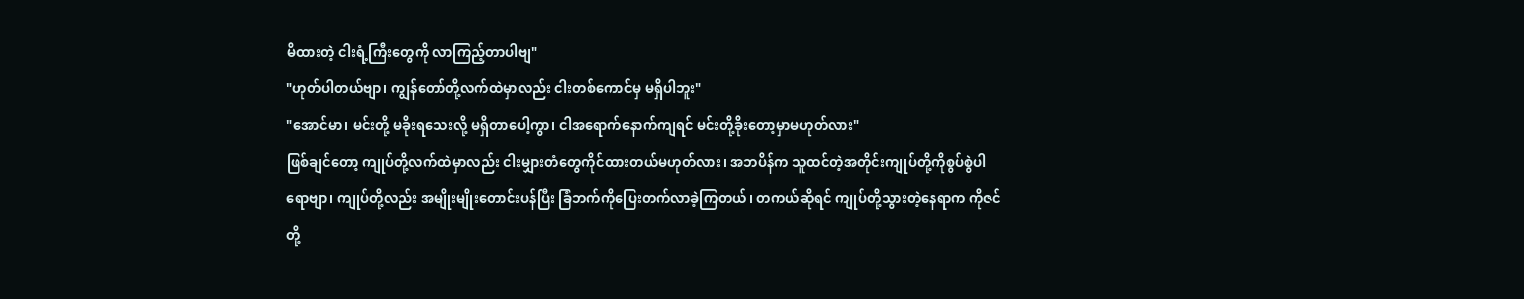မိထားတဲ့ ငါးရံ့ကြီးတွေကို လာကြည့်တာပါဗျ"
"ဟုတ်ပါတယ်ဗျာ၊ ကျွန်တော်တို့လက်ထဲမှာလည်း ငါးတစ်ကောင်မှ မရှိပါဘူး"
"အောင်မာ၊ မင်းတို့ မခိုးရသေးလို့ မရှိတာပေါ့ကွာ၊ ငါအရောက်နောက်ကျရင် မင်းတို့ခိုးတော့မှာမဟုတ်လား"
ဖြစ်ချင်တော့ ကျုပ်တို့လက်ထဲမှာလည်း ငါးမျှားတံတွေကိုင်ထားတယ်မဟုတ်လား၊ အဘပိန်က သူထင်တဲ့အတိုင်းကျုပ်တို့ကိုစွပ်စွဲပါရောဗျာ၊ ကျုပ်တို့လည်း အမျိုးမျိုးတောင်းပန်ပြီး ခြံဘက်ကိုပြေးတက်လာခဲ့ကြတယ်၊ တကယ်ဆိုရင် ကျုပ်တို့သွားတဲ့နေရာက ကိုဇင်တို့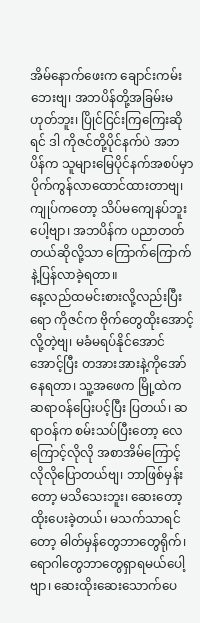အိမ်နောက်ဖေးက ချောင်းကမ်းဘေးဗျ၊ အဘပိန်တို့အခြမ်းမဟုတ်ဘူး၊ ပြိုင်ငြင်းကြကြေးဆိုရင် ဒါ ကိုဇင်တို့ပိုင်နက်ပဲ အဘပိန်က သူများမြေပိုင်နက်အစပ်မှာ ပိုက်ကွန်လာထောင်ထားတာဗျ၊ ကျုပ်ကတော့ သိပ်မကျေနပ်ဘူးပေါ့ဗျာ၊ အဘပိန်က ပညာတတ်တယ်ဆိုလို့သာ ကြောက်ကြောက်နဲ့ပြန်လာခဲ့ရတာ။
နေ့လည်ထမင်းစားလို့လည်းပြီးရော ကိုဇင်က ဗိုက်တွေထိုးအောင့်လို့တဲ့ဗျ၊ မခံမရပ်နိုင်အောင် အောင့်ပြီး တအားအားနဲ့ကိုအော်နေရတာ၊ သူ့အဖေက မြို့ထဲက ဆရာဝန်ပြေးပင့်ပြီး ပြတယ်၊ ဆရာဝန်က စမ်းသပ်ပြီးတော့ လေကြောင့်လိုလို အစာအိမ်ကြောင့်လိုလိုပြောတယ်ဗျ၊ ဘာဖြစ်မှန်းတော့ မသိသေးဘူး၊ ဆေးတော့ထိုးပေးခဲ့တယ်၊ မသက်သာရင်တော့ ဓါတ်မှန်တွေဘာတွေရိုက်၊ ရောဂါတွေဘာတွေရှာရမယ်ပေါ့ဗျာ၊ ဆေးထိုးဆေးသောက်ပေ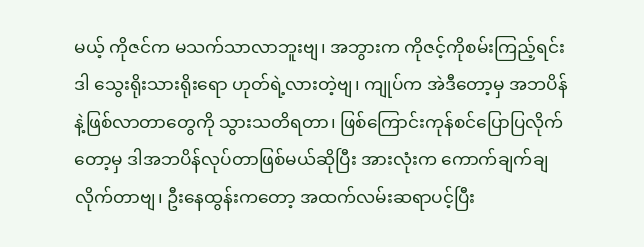မယ့် ကိုဇင်က မသက်သာလာဘူးဗျ၊ အဘွားက ကိုဇင့်ကိုစမ်းကြည့်ရင်း ဒါ သွေးရိုးသားရိုးရော ဟုတ်ရဲ့လားတဲ့ဗျ၊ ကျုပ်က အဲဒီတော့မှ အဘပိန်နဲ့ဖြစ်လာတာတွေကို သွားသတိရတာ၊ ဖြစ်ကြောင်းကုန်စင်ပြောပြလိုက်တော့မှ ဒါအဘပိန်လုပ်တာဖြစ်မယ်ဆိုပြီး အားလုံးက ကောက်ချက်ချလိုက်တာဗျ၊ ဦးနေထွန်းကတော့ အထက်လမ်းဆရာပင့်ပြီး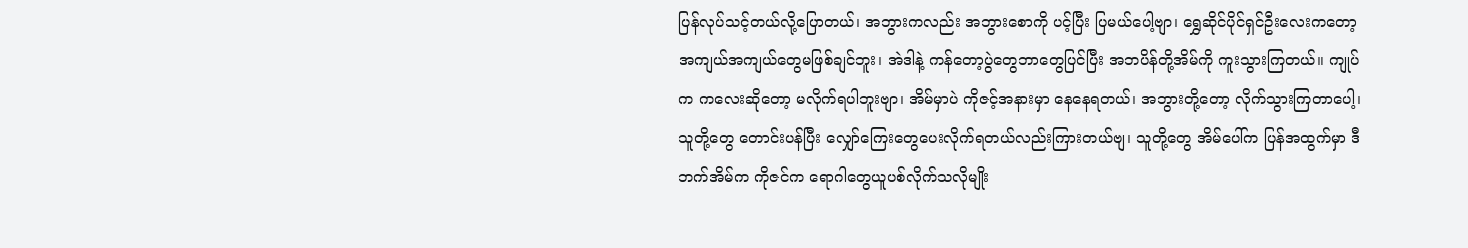ပြန်လုပ်သင့်တယ်လို့ပြောတယ်၊ အဘွားကလည်း အဘွားစောကို ပင့်ပြီး ပြမယ်ပေါ့ဗျာ၊ ရွှေဆိုင်ပိုင်ရှင်ဦးလေးကတော့ အကျယ်အကျယ်တွေမဖြစ်ချင်ဘူး၊ အဲဒါနဲ့ ကန်တော့ပွဲတွေဘာတွေပြင်ပြီး အဘပိန်တို့အိမ်ကို ကူးသွားကြတယ်။ ကျုပ်က ကလေးဆိုတော့ မလိုက်ရပါဘူးဗျာ၊ အိမ်မှာပဲ ကိုဇင့်အနားမှာ နေနေရတယ်၊ အဘွားတို့တော့ လိုက်သွားကြတာပေါ့၊ သူတို့တွေ တောင်းပန်ပြီး လျှော်ကြေးတွေပေးလိုက်ရတယ်လည်းကြားတယ်ဗျ၊ သူတို့တွေ အိမ်ပေါ်က ပြန်အထွက်မှာ ဒီဘက်အိမ်က ကိုဇင်က ရောဂါတွေယူပစ်လိုက်သလိုမျိုး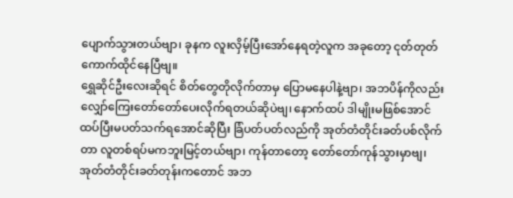ပျောက်သွားတယ်ဗျာ၊ ခုနက လူးလှိမ့်ပြီးအော်နေရတဲ့လူက အခုတော့ ငုတ်တုတ်ကောက်ထိုင်နေပြီဗျ။
ရွှေဆိုင်ဦးလေးဆိုရင် စိတ်တွေတိုလိုက်တာမှ ပြောမနေပါနဲ့ဗျာ၊ အဘပိန်ကိုလည်း လျှော်ကြေးတော်တော်ပေးလိုက်ရတယ်ဆိုပဲဗျ၊ နောက်ထပ် ဒါမျိုးမဖြစ်အောင် ထပ်ပြီးမပတ်သက်ရအောင်ဆိုပြီး ခြံပတ်ပတ်လည်ကို အုတ်တံတိုင်းခတ်ပစ်လိုက်တာ လူတစ်ရပ်မကဘူးမြင့်တယ်ဗျာ၊ ကုန်တာတော့ တော်တော်ကုန်သွားမှာဗျ၊ အုတ်တံတိုင်းခတ်တုန်းကတောင် အဘ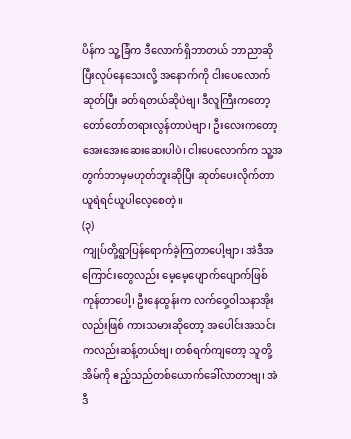ပိန်က သူ့ခြံက ဒီလောက်ရှိဘာတယ် ဘာညာဆိုပြီးလုပ်နေသေးလို့ အနောက်ကို ငါးပေလောက်ဆုတ်ပြီး ခတ်ရတယ်ဆိုပဲဗျ၊ ဒီလူကြီးကတော့ တော်တော်တရားလွန်တာပဲဗျာ၊ ဦးလေးကတော့ အေးအေးဆေးဆေးပါပဲ၊ ငါးပေလောက်က သူ့အတွက်ဘာမှမဟုတ်ဘူးဆိုပြီး ဆုတ်ပေးလိုက်တာ ယူရဲရင်ယူပါလေ့စေတဲ့။
(၃)
ကျုပ်တို့ရွာပြန်ရောက်ခဲ့ကြတာပေါ့ဗျာ၊ အဲဒီအကြောင်းတွေလည်း မေ့မေ့ပျောက်ပျောက်ဖြစ်ကုန်တာပေါ့၊ ဦးနေထွန်းက လက်ဝှေ့ဝါသနာအိုးလည်းဖြစ် ကားသမားဆိုတော့ အပေါင်းအသင်းကလည်းဆန့်တယ်ဗျ၊ တစ်ရက်ကျတော့ သူတို့အိမ်ကို ဧည့်သည်တစ်ယောက်ခေါ်လာတာဗျ၊ အဲဒီ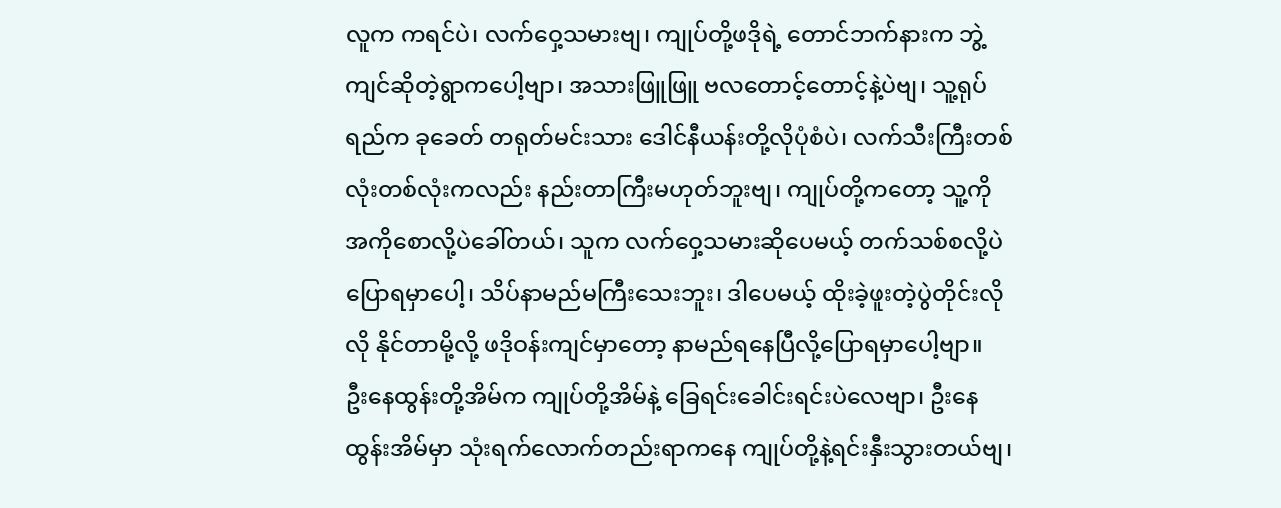လူက ကရင်ပဲ၊ လက်ဝှေ့သမားဗျ၊ ကျုပ်တို့ဖဒိုရဲ့ တောင်ဘက်နားက ဘွဲ့ကျင်ဆိုတဲ့ရွာကပေါ့ဗျာ၊ အသားဖြူဖြူ ဗလတောင့်တောင့်နဲ့ပဲဗျ၊ သူ့ရုပ်ရည်က ခုခေတ် တရုတ်မင်းသား ဒေါင်နီယန်းတို့လိုပုံစံပဲ၊ လက်သီးကြီးတစ်လုံးတစ်လုံးကလည်း နည်းတာကြီးမဟုတ်ဘူးဗျ၊ ကျုပ်တို့ကတော့ သူ့ကို အကိုစောလို့ပဲခေါ်တယ်၊ သူက လက်ဝှေ့သမားဆိုပေမယ့် တက်သစ်စလို့ပဲပြောရမှာပေါ့၊ သိပ်နာမည်မကြီးသေးဘူး၊ ဒါပေမယ့် ထိုးခဲ့ဖူးတဲ့ပွဲတိုင်းလိုလို နိုင်တာမို့လို့ ဖဒိုဝန်းကျင်မှာတော့ နာမည်ရနေပြီလို့ပြောရမှာပေါ့ဗျာ။
ဦးနေထွန်းတို့အိမ်က ကျုပ်တို့အိမ်နဲ့ ခြေရင်းခေါင်းရင်းပဲလေဗျာ၊ ဦးနေထွန်းအိမ်မှာ သုံးရက်လောက်တည်းရာကနေ ကျုပ်တို့နဲ့ရင်းနှီးသွားတယ်ဗျ၊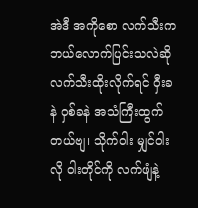အဲဒီ အကိုစော လက်သီးက ဘယ်လောက်ပြင်းသလဲဆို လက်သီးထိုးလိုက်ရင် ဝှီးခနဲ ဝှစ်ခနဲ အသံကြီးထွက်တယ်ဗျ၊ သိုက်ဝါး မျှင်ဝါးလို ဝါးတိုင်ကို လက်ဖျံနဲ့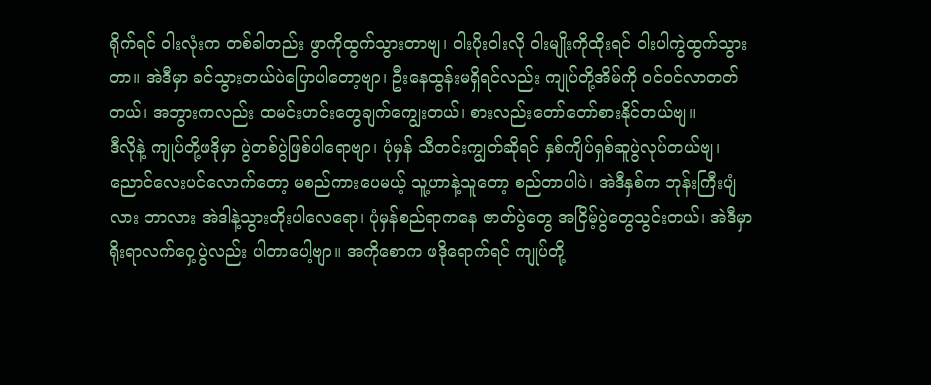ရိုက်ရင် ဝါးလုံးက တစ်ခါတည်း ဖွာကိုထွက်သွားတာဗျ၊ ဝါးပိုးဝါးလို ဝါးမျိုးကိုထိုးရင် ဝါးပါကွဲထွက်သွားတာ။ အဲဒီမှာ ခင်သွားတယ်ပဲပြောပါတော့ဗျာ၊ ဦးနေထွန်းမရှိရင်လည်း ကျုပ်တို့အိမ်ကို ဝင်ဝင်လာတတ်တယ်၊ အဘွားကလည်း ထမင်းဟင်းတွေချက်ကျွေးတယ်၊ စားလည်းတော်တော်စားနိုင်တယ်ဗျ။
ဒီလိုနဲ့ ကျုပ်တို့ဖဒိုမှာ ပွဲတစ်ပွဲဖြစ်ပါရောဗျာ၊ ပုံမှန် သီတင်းကျွတ်ဆိုရင် နှစ်ကျိပ်ရှစ်ဆူပွဲလုပ်တယ်ဗျ၊ ညောင်လေးပင်လောက်တော့ မစည်ကားပေမယ့် သူ့ဟာနဲ့သူတော့ စည်တာပါပဲ၊ အဲဒီနှစ်က ဘုန်းကြီးပျံလား ဘာလား အဲဒါနဲ့သွားတိုးပါလေရော၊ ပုံမှန်စည်ရာကနေ ဇာတ်ပွဲတွေ အငြိမ့်ပွဲတွေသွင်းတယ်၊ အဲဒီမှာ ရိုးရာလက်ဝှေ့ပွဲလည်း ပါတာပေါ့ဗျာ။ အကိုစောက ဖဒိုရောက်ရင် ကျုပ်တို့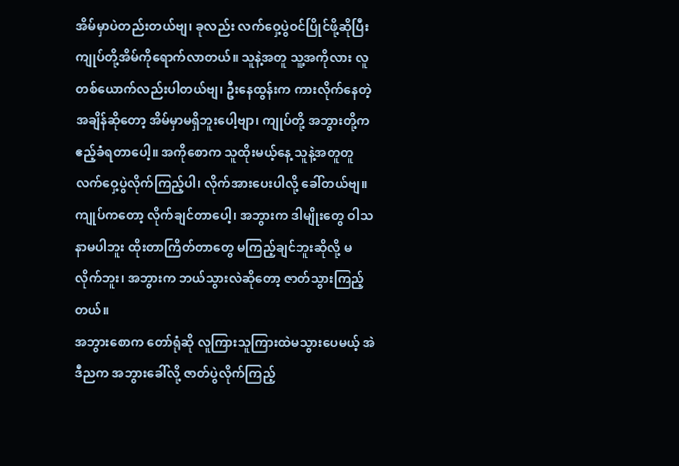အိမ်မှာပဲတည်းတယ်ဗျ၊ ခုလည်း လက်ဝှေ့ပွဲဝင်ပြိုင်ဖို့ဆိုပြီး ကျုပ်တို့အိမ်ကိုရောက်လာတယ်။ သူနဲ့အတူ သူ့အကိုလား လူတစ်ယောက်လည်းပါတယ်ဗျ၊ ဦးနေထွန်းက ကားလိုက်နေတဲ့အချိန်ဆိုတော့ အိမ်မှာမရှိဘူးပေါ့ဗျာ၊ ကျုပ်တို့ အဘွားတို့က ဧည့်ခံရတာပေါ့။ အကိုစောက သူထိုးမယ့်နေ့ သူနဲ့အတူတူ လက်ဝှေ့ပွဲလိုက်ကြည့်ပါ၊ လိုက်အားပေးပါလို့ ခေါ်တယ်ဗျ။ ကျုပ်ကတော့ လိုက်ချင်တာပေါ့၊ အဘွားက ဒါမျိုးတွေ ဝါသနာမပါဘူး ထိုးတာကြိတ်တာတွေ မကြည့်ချင်ဘူးဆိုလို့ မလိုက်ဘူး၊ အဘွားက ဘယ်သွားလဲဆိုတော့ ဇာတ်သွားကြည့်တယ်။
အဘွားစောက တော်ရုံဆို လူကြားသူကြားထဲမသွားပေမယ့် အဲဒီညက အဘွားခေါ်လို့ ဇာတ်ပွဲလိုက်ကြည့်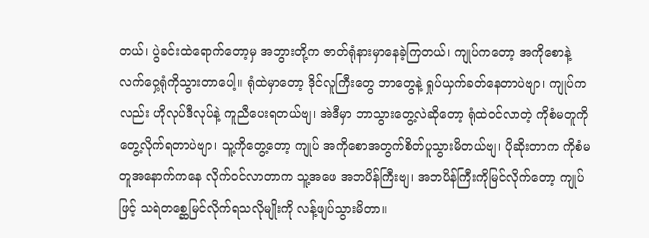တယ်၊ ပွဲခင်းထဲရောက်တော့မှ အဘွားတို့က ဇာတ်ရုံနားမှာနေခဲ့ကြတယ်၊ ကျုပ်ကတော့ အကိုစောနဲ့ လက်ဝှေ့ရုံကိုသွားတာပေါ့။ ရုံထဲမှာတော့ ဒိုင်လူကြီးတွေ ဘာတွေနဲ့ ရှုပ်ယှက်ခတ်နေတာပဲဗျာ၊ ကျုပ်ကလည်း ဟိုလုပ်ဒီလုပ်နဲ့ ကူညီပေးရတယ်ဗျ၊ အဲဒီမှာ ဘာသွားတွေ့လဲဆိုတော့ ရုံထဲဝင်လာတဲ့ ကိုစံမတူကိုတွေ့လိုက်ရတာပဲဗျာ၊ သူ့ကိုတွေ့တော့ ကျုပ် အကိုစောအတွက်စိတ်ပူသွားမိတယ်ဗျ၊ ပိုဆိုးတာက ကိုစံမတူအနောက်ကနေ လိုက်ဝင်လာတာက သူ့အဖေ အဘပိန်ကြီးဗျ၊ အဘပိန်ကြီးကိုမြင်လိုက်တော့ ကျုပ်ဖြင့် သရဲတစ္ဆေမြင်လိုက်ရသလိုမျိုးကို လန့်ဖျပ်သွားမိတာ။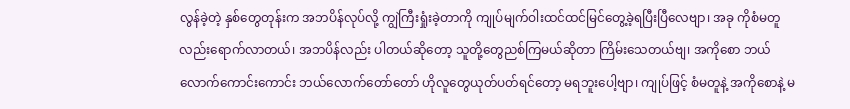လွန်ခဲ့တဲ့ နှစ်တွေတုန်းက အဘပိန်လုပ်လို့ ကျွဲကြီးရှုံးခဲ့တာကို ကျုပ်မျက်ဝါးထင်ထင်မြင်တွေ့ခဲ့ရပြီးပြီလေဗျာ၊ အခု ကိုစံမတူလည်းရောက်လာတယ်၊ အဘပိန်လည်း ပါတယ်ဆိုတော့ သူတို့တွေညစ်ကြမယ်ဆိုတာ ကြိမ်းသေတယ်ဗျ၊ အကိုစော ဘယ်လောက်ကောင်းကောင်း ဘယ်လောက်တော်တော် ဟိုလူတွေယုတ်ပတ်ရင်တော့ မရဘူးပေါ့ဗျာ၊ ကျုပ်ဖြင့် စံမတူနဲ့ အကိုစောနဲ့ မ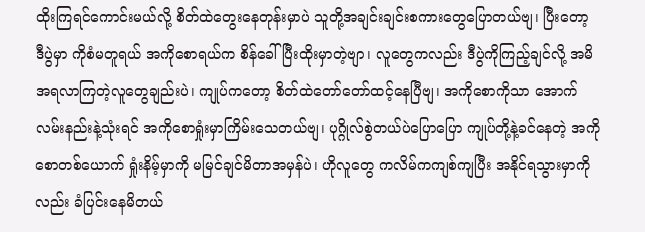ထိုးကြရင်ကောင်းမယ်လို့ စိတ်ထဲတွေးနေတုန်းမှာပဲ သူတို့အချင်းချင်းစကားတွေပြောတယ်ဗျ၊ ပြီးတော့ ဒီပွဲမှာ ကိုစံမတူရယ် အကိုစောရယ်က စိန်ခေါ်ပြီးထိုးမှာတဲ့ဗျာ၊ လူတွေကလည်း ဒီပွဲကိုကြည့်ချင်လို့ အမိအရလာကြတဲ့လူတွေချည်းပဲ၊ ကျုပ်ကတော့ စိတ်ထဲတော်တော်ထင့်နေပြီဗျ၊ အကိုစောကိုသာ အောက်လမ်းနည်းနဲ့သုံးရင် အကိုစောရှုံးမှာကြိမ်းသေတယ်ဗျ၊ ပုဂ္ဂိုလ်စွဲတယ်ပဲပြောပြော ကျုပ်တို့နဲ့ခင်နေတဲ့ အကိုစောတစ်ယောက် ရှုံးနိမ့်မှာကို မမြင်ချင်မိတာအမှန်ပဲ၊ ဟိုလူတွေ ကလိမ်ကကျစ်ကျပြီး အနိုင်ရသွားမှာကိုလည်း ခံပြင်းနေမိတယ်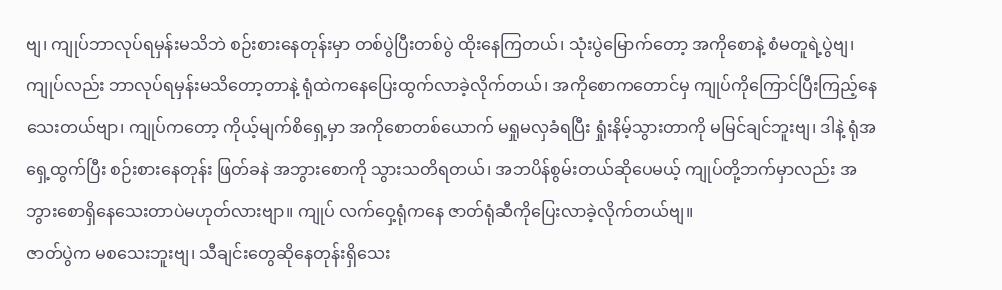ဗျ၊ ကျုပ်ဘာလုပ်ရမှန်းမသိဘဲ စဉ်းစားနေတုန်းမှာ တစ်ပွဲပြီးတစ်ပွဲ ထိုးနေကြတယ်၊ သုံးပွဲမြောက်တော့ အကိုစောနဲ့ စံမတူရဲ့ပွဲဗျ၊ ကျုပ်လည်း ဘာလုပ်ရမှန်းမသိတော့တာနဲ့ ရုံထဲကနေပြေးထွက်လာခဲ့လိုက်တယ်၊ အကိုစောကတောင်မှ ကျုပ်ကိုကြောင်ပြီးကြည့်နေသေးတယ်ဗျာ၊ ကျုပ်ကတော့ ကိုယ့်မျက်စိရှေ့မှာ အကိုစောတစ်ယောက် မရှုမလှခံရပြီး ရှုံးနိမ့်သွားတာကို မမြင်ချင်ဘူးဗျ၊ ဒါနဲ့ ရုံအရှေ့ထွက်ပြီး စဉ်းစားနေတုန်း ဖြတ်ခနဲ အဘွားစောကို သွားသတိရတယ်၊ အဘပိန်စွမ်းတယ်ဆိုပေမယ့် ကျုပ်တို့ဘက်မှာလည်း အဘွားစောရှိနေသေးတာပဲမဟုတ်လားဗျာ။ ကျုပ် လက်ဝှေ့ရုံကနေ ဇာတ်ရုံဆီကိုပြေးလာခဲ့လိုက်တယ်ဗျ။
ဇာတ်ပွဲက မစသေးဘူးဗျ၊ သီချင်းတွေဆိုနေတုန်းရှိသေး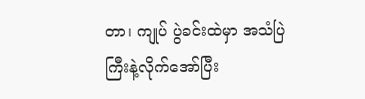တာ၊ ကျုပ် ပွဲခင်းထဲမှာ အသံပြဲကြီးနဲ့လိုက်အော်ပြီး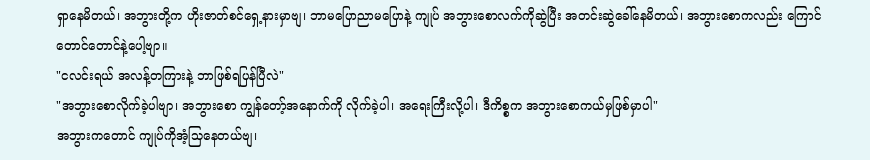ရှာနေမိတယ်၊ အဘွားတို့က ဟိုးဇာတ်စင်ရှေ့နားမှာဗျ၊ ဘာမပြောညာမပြောနဲ့ ကျုပ် အဘွားစောလက်ကိုဆွဲပြီး အတင်းဆွဲခေါ်နေမိတယ်၊ အဘွားစောကလည်း ကြောင်တောင်တောင်နဲ့ပေါ့ဗျာ။
"ငလင်းရယ် အလန့်တကြားနဲ့ ဘာဖြစ်ရပြန်ပြီလဲ"
"အဘွားစောလိုက်ခဲ့ပါဗျာ၊ အဘွားစော ကျွန်တော့်အနောက်ကို လိုက်ခဲ့ပါ၊ အရေးကြီးလို့ပါ၊ ဒီကိစ္စက အဘွားစောကယ်မှဖြစ်မှာပါ"
အဘွားကတောင် ကျုပ်ကိုအံ့သြနေတယ်ဗျ၊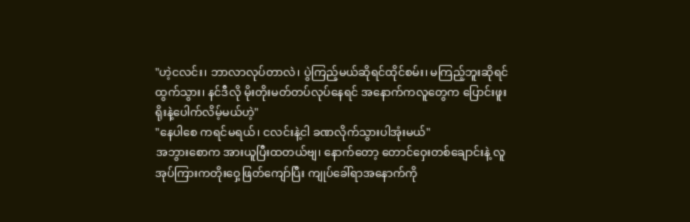"ဟဲ့ငလင်း၊ ဘာလာလုပ်တာလဲ၊ ပွဲကြည့်မယ်ဆိုရင်ထိုင်စမ်း၊ မကြည့်ဘူးဆိုရင်ထွက်သွား၊ နင်ဒီလို မိုးတိုးမတ်တပ်လုပ်နေရင် အနောက်ကလူတွေက ပြောင်းဖူးရိုးနဲ့ပေါက်လိမ့်မယ်ဟဲ့"
"နေပါစေ ကရင်မရယ်၊ ငလင်းနဲ့ငါ ခဏလိုက်သွားပါအုံးမယ်"
အဘွားစောက အားယူပြီးထတယ်ဗျ၊ နောက်တော့ တောင်ဝှေးတစ်ချောင်းနဲ့ လူအုပ်ကြားကတိုးဝှေ့ဖြတ်ကျော်ပြီး ကျုပ်ခေါ်ရာအနောက်ကို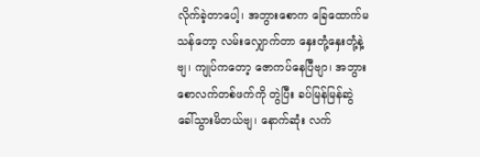လိုက်ခဲ့တာပေါ့၊ အဘွားစောက ခြေထောက်မသန်တော့ လမ်းလျှောက်တာ နှေးတုံ့နှေးတုံ့နဲ့ဗျ၊ ကျုပ်ကတော့ ဇောကပ်နေပြီဗျာ၊ အဘွားစောလက်တစ်ဖက်ကို တွဲပြီး ခပ်မြန်မြန်ဆွဲခေါ်သွားမိတယ်ဗျ၊ နောက်ဆုံး လက်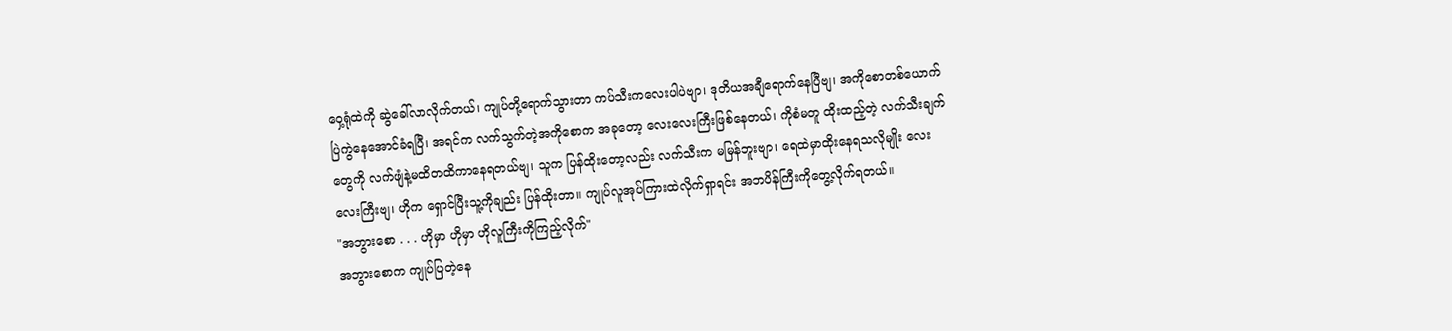ဝှေ့ရုံထဲကို ဆွဲခေါ်လာလိုက်တယ်၊ ကျုပ်တို့ရောက်သွားတာ ကပ်သီးကလေးပါပဲဗျာ၊ ဒုတိယအချီရောက်နေပြီဗျ၊ အကိုစောတစ်ယောက် ပြဲကွဲနေအောင်ခံရပြီ၊ အရင်က လက်သွက်တဲ့အကိုစောက အခုတော့ လေးလေးကြီးဖြစ်နေတယ်၊ ကိုစံမတူ ထိုးထည့်တဲ့ လက်သီးချက်တွေကို လက်ဖျံနဲ့မထိတထိကာနေရတယ်ဗျ၊ သူက ပြန်ထိုးတော့လည်း လက်သီးက မမြန်ဘူးဗျာ၊ ရေထဲမှာထိုးနေရသလိုမျိုး လေးလေးကြီးဗျ၊ ဟိုက ရှောင်ပြီးသူ့ကိုချည်း ပြန်ထိုးတာ။ ကျုပ်လူအုပ်ကြားထဲလိုက်ရှာရင်း အဘပိန်ကြီးကိုတွေ့လိုက်ရတယ်။
"အဘွားစော . . . ဟိုမှာ ဟိုမှာ ဟိုလူကြီးကိုကြည့်လိုက်"
အဘွားစောက ကျုပ်ပြတဲ့နေ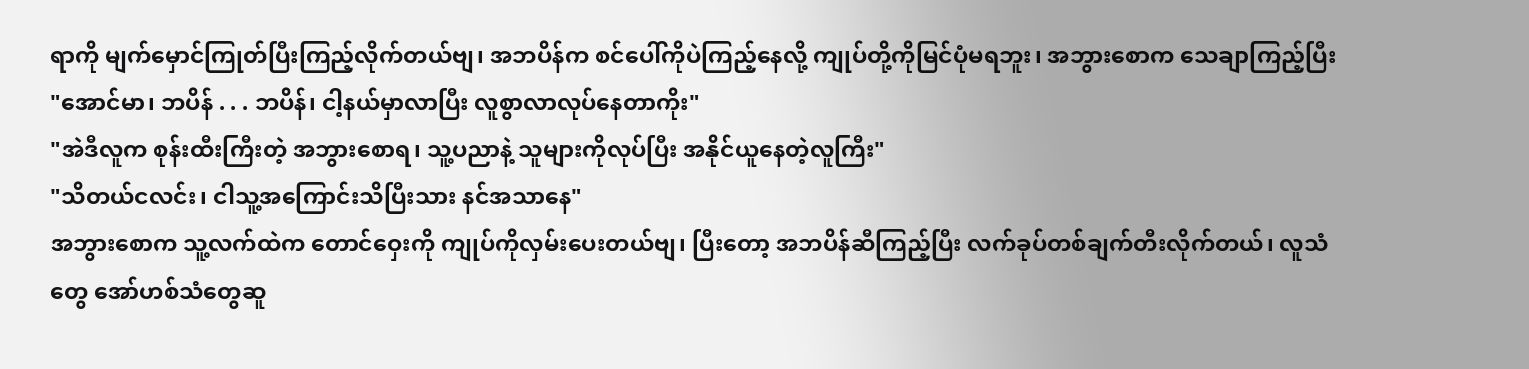ရာကို မျက်မှောင်ကြုတ်ပြီးကြည့်လိုက်တယ်ဗျ၊ အဘပိန်က စင်ပေါ်ကိုပဲကြည့်နေလို့ ကျုပ်တို့ကိုမြင်ပုံမရဘူး၊ အဘွားစောက သေချာကြည့်ပြီး
"အောင်မာ၊ ဘပိန် . . . ဘပိန်၊ ငါ့နယ်မှာလာပြီး လူစွာလာလုပ်နေတာကိုး"
"အဲဒီလူက စုန်းထီးကြီးတဲ့ အဘွားစောရ၊ သူ့ပညာနဲ့ သူများကိုလုပ်ပြီး အနိုင်ယူနေတဲ့လူကြီး"
"သိတယ်ငလင်း၊ ငါသူ့အကြောင်းသိပြီးသား နင်အသာနေ"
အဘွားစောက သူ့လက်ထဲက တောင်ဝှေးကို ကျုပ်ကိုလှမ်းပေးတယ်ဗျ၊ ပြီးတော့ အဘပိန်ဆီကြည့်ပြီး လက်ခုပ်တစ်ချက်တီးလိုက်တယ်၊ လူသံတွေ အော်ဟစ်သံတွေဆူ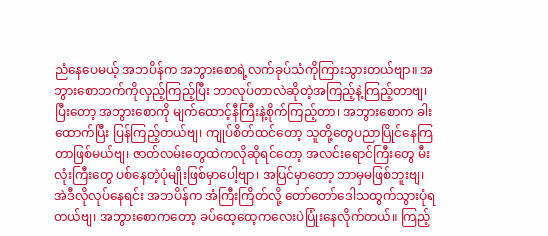ညံနေပေမယ့် အဘပိန်က အဘွားစောရဲ့လက်ခုပ်သံကိုကြားသွားတယ်ဗျာ။ အဘွားစောဘက်ကိုလှည့်ကြည့်ပြီး ဘာလုပ်တာလဲဆိုတဲ့အကြည့်နဲ့ကြည့်တာဗျ၊ ပြီးတော့ အဘွားစောကို မျက်ထောင့်နီကြီးနဲ့စိုက်ကြည့်တာ၊ အဘွားစောက ခါးထောက်ပြီး ပြန်ကြည့်တယ်ဗျ၊ ကျုပ်စိတ်ထင်တော့ သူတို့တွေပညာပြိုင်နေကြတာဖြစ်မယ်ဗျ၊ ဇာတ်လမ်းတွေထဲကလိုဆိုရင်တော့ အလင်းရောင်ကြီးတွေ မီးလုံးကြီးတွေ ပစ်နေတဲ့ပုံမျိုးဖြစ်မှာပေါ့ဗျာ၊ အပြင်မှာတော့ ဘာမှမဖြစ်ဘူးဗျ၊ အဲဒီလိုလုပ်နေရင်း အဘပိန်က အံကြီးကြိတ်လို့ တော်တော်ဒေါသထွက်သွားပုံရတယ်ဗျ၊ အဘွားစောကတော့ ခပ်ထေ့ထေ့ကလေးပဲပြုံးနေလိုက်တယ်။ ကြည့်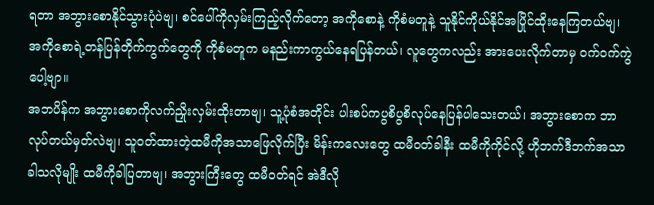ရတာ အဘွားစောနိုင်သွားပုံပဲဗျ၊ စင်ပေါ်ကိုလှမ်းကြည့်လိုက်တော့ အကိုစောနဲ့ ကိုစံမတူနဲ့ သူနိုင်ကိုယ်နိုင်အပြိုင်ထိုးနေကြတယ်ဗျ၊ အကိုစောရဲ့တန်ပြန်တိုက်ကွက်တွေကို ကိုစံမတူက မနည်းကာကွယ်နေရပြန်တယ်၊ လူတွေကလည်း အားပေးလိုက်တာမှ ဝက်ဝက်ကွဲပေါ့ဗျာ။
အဘပိန်က အဘွားစောကိုလက်ညှိုးလှမ်းထိုးတာဗျ၊ သူ့ပုံစံအတိုင်း ပါးစပ်ကပွစိပွစိလုပ်နေပြန်ပါသေးတယ်၊ အဘွားစောက ဘာလုပ်တယ်မှတ်လဲဗျ၊ သူဝတ်ထားတဲ့ထမီကိုအသာဖြေလိုက်ပြီး မိန်းကလေးတွေ ထမီဝတ်ခါနီး ထမီကိုကိုင်လို့ ဟိုဘက်ဒီဘက်အသာခါသလိုမျိုး ထမီကိုခါပြတာဗျ၊ အဘွားကြီးတွေ ထမီဝတ်ရင် အဲဒီလို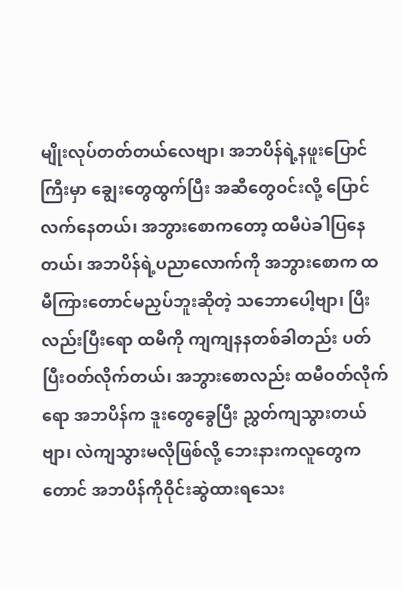မျိုးလုပ်တတ်တယ်လေဗျာ၊ အဘပိန်ရဲ့နဖူးပြောင်ကြီးမှာ ချွေးတွေထွက်ပြီး အဆီတွေဝင်းလို့ ပြောင်လက်နေတယ်၊ အဘွားစောကတော့ ထမီပဲခါပြနေတယ်၊ အဘပိန်ရဲ့ပညာလောက်ကို အဘွားစောက ထမီကြားတောင်မညှပ်ဘူးဆိုတဲ့ သဘောပေါ့ဗျာ၊ ပြီးလည်းပြီးရော ထမီကို ကျကျနနတစ်ခါတည်း ပတ်ပြီးဝတ်လိုက်တယ်၊ အဘွားစောလည်း ထမီဝတ်လိုက်ရော အဘပိန်က ဒူးတွေခွေပြီး ညွှတ်ကျသွားတယ်ဗျာ၊ လဲကျသွားမလိုဖြစ်လို့ ဘေးနားကလူတွေကတောင် အဘပိန်ကိုဝိုင်းဆွဲထားရသေး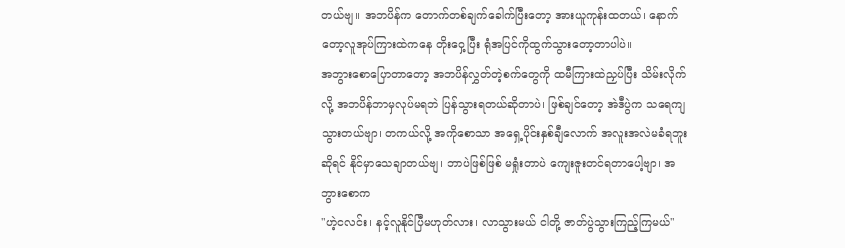တယ်ဗျ။ အဘပိန်က တောက်တစ်ချက်ခေါက်ပြီးတော့ အားယူကုန်းထတယ်၊ နောက်တော့လူအုပ်ကြားထဲကနေ တိုးဝှေ့ပြီး ရုံအပြင်ကိုထွက်သွားတော့တာပါပဲ။
အဘွားစောပြောတာတော့ အဘပိန်လွှတ်တဲ့စက်တွေကို ထမီကြားထဲညှပ်ပြီး သိမ်းလိုက်လို့ အဘပိန်ဘာမှလုပ်မရဘဲ ပြန်သွားရတယ်ဆိုတာပဲ၊ ဖြစ်ချင်တော့ အဲဒီပွဲက သရေကျသွားတယ်ဗျာ၊ တကယ်လို့ အကိုစောသာ အရှေ့ပိုင်းနှစ်ချီလောက် အလူးအလဲမခံရဘူးဆိုရင် နိုင်မှာသေချာတယ်ဗျ၊ ဘာပဲဖြစ်ဖြစ် မရှုံးတာပဲ ကျေးဇူးတင်ရတာပေါ့ဗျာ၊ အဘွားစောက
"ဟဲ့ငလင်း၊ နင့်လူနိုင်ပြီမဟုတ်လား၊ လာသွားမယ် ငါတို့ ဇာတ်ပွဲသွားကြည့်ကြမယ်"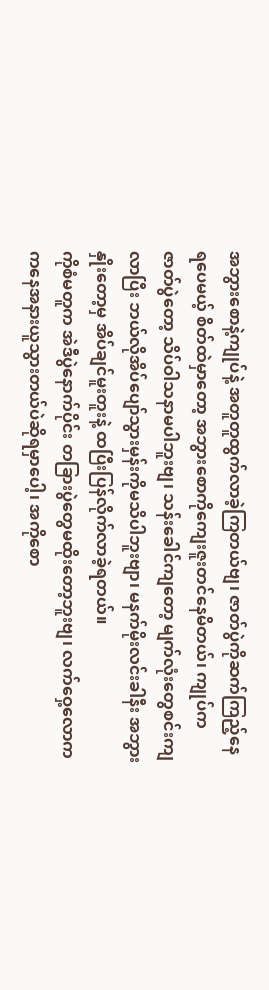အဘွားစောနဲ့ကျုပ်နဲ့ အတူတူထွက်လာခဲ့ကြတယ်ဗျ၊ ဇာတ်ပွဲကိုဆက်ကြည့်နေရပေမယ့် စိတ်ထဲမှာတော့ အဘွားစောကိုကျေးဇူးတင်နေမိတယ်၊ ကျုပ်က ဇာတ်ပွဲတော့ သိပ်ဝါသနာမပါဘူးဗျ၊ သန်းခေါင်ကျတော့ မျက်လုံးတွေစင်းကျလာပြီး ဘယ်လိုအိပ်ပျော်သွားမှန်းကိုမသိပါဘူးဗျာ၊ မနက်မိုးလင်းခါနီး အဘွားနှိုးတော့မှ အိပ်ချင်မူးတူးနဲ့ ထပြီးပြန်လိုက်လာခဲ့ရတယ်။
ကိုစံမတူက အဲဒီပွဲနောက်ပိုင်း တခြားပွဲတွေမထိုးတော့ဘူးဗျ၊ လက်ဝှေ့လောက ကနေအနားယူသွားတယ်ပဲဆိုရမှာပေါ့၊ အကိုစော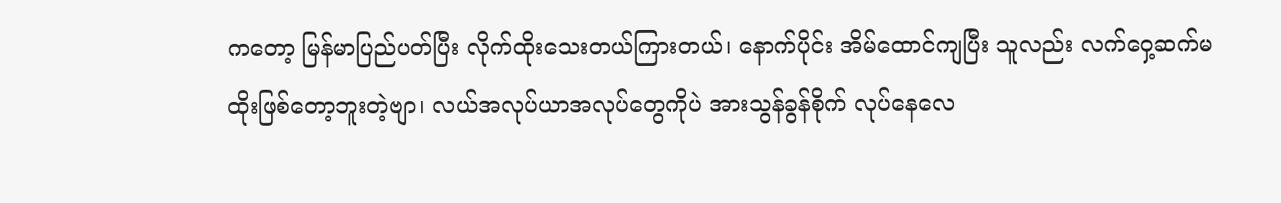ကတော့ မြန်မာပြည်ပတ်ပြီး လိုက်ထိုးသေးတယ်ကြားတယ်၊ နောက်ပိုင်း အိမ်ထောင်ကျပြီး သူလည်း လက်ဝှေ့ဆက်မထိုးဖြစ်တော့ဘူးတဲ့ဗျာ၊ လယ်အလုပ်ယာအလုပ်တွေကိုပဲ အားသွန်ခွန်စိုက် လုပ်နေလေ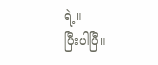ရဲ့။
ပြီးပါပြီ။